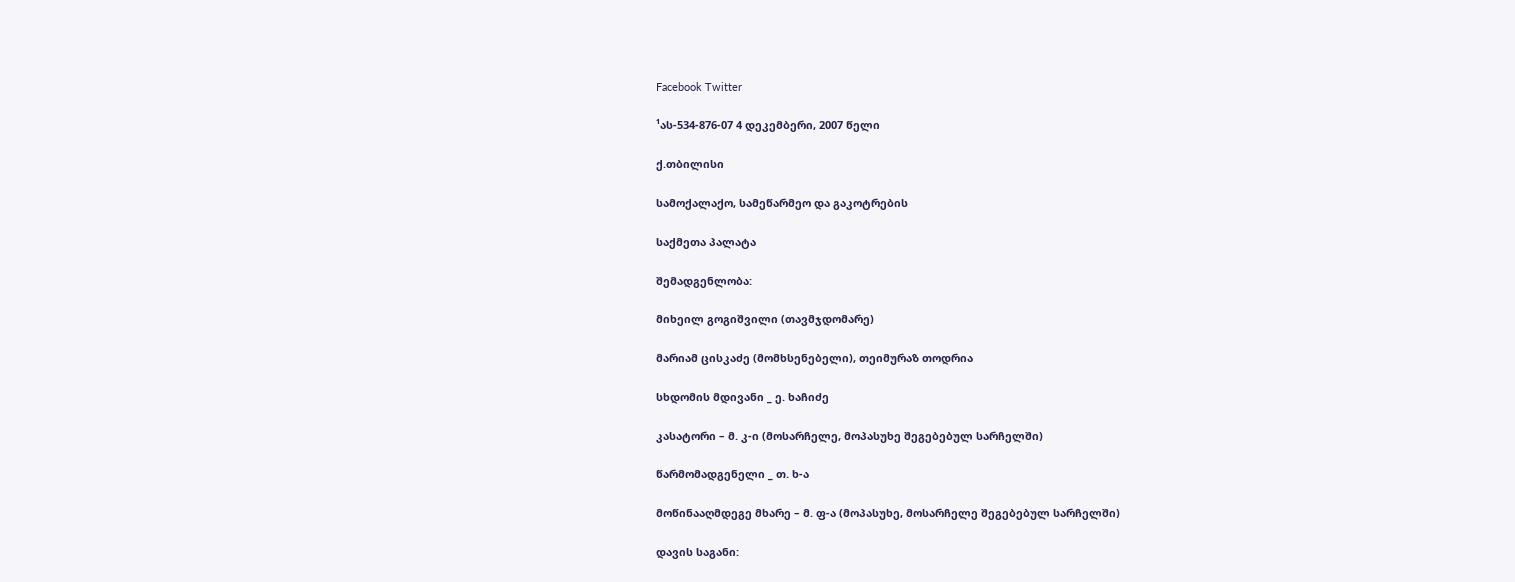Facebook Twitter

¹ას-534-876-07 4 დეკემბერი, 2007 წელი

ქ.თბილისი

სამოქალაქო, სამეწარმეო და გაკოტრების

საქმეთა პალატა

შემადგენლობა:

მიხეილ გოგიშვილი (თავმჯდომარე)

მარიამ ცისკაძე (მომხსენებელი), თეიმურაზ თოდრია

სხდომის მდივანი _ ე. ხაჩიძე

კასატორი – მ. კ-ი (მოსარჩელე, მოპასუხე შეგებებულ სარჩელში)

წარმომადგენელი _ თ. ხ-ა

მოწინააღმდეგე მხარე – მ. ფ-ა (მოპასუხე, მოსარჩელე შეგებებულ სარჩელში)

დავის საგანი: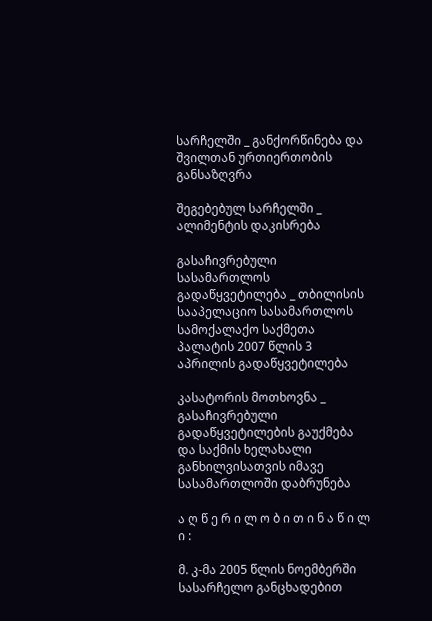სარჩელში _ განქორწინება და შვილთან ურთიერთობის განსაზღვრა

შეგებებულ სარჩელში _ ალიმენტის დაკისრება

გასაჩივრებული სასამართლოს გადაწყვეტილება _ თბილისის სააპელაციო სასამართლოს სამოქალაქო საქმეთა პალატის 2007 წლის 3 აპრილის გადაწყვეტილება

კასატორის მოთხოვნა _ გასაჩივრებული გადაწყვეტილების გაუქმება და საქმის ხელახალი განხილვისათვის იმავე სასამართლოში დაბრუნება

ა ღ წ ე რ ი ლ ო ბ ი თ ი ნ ა წ ი ლ ი :

მ. კ-მა 2005 წლის ნოემბერში სასარჩელო განცხადებით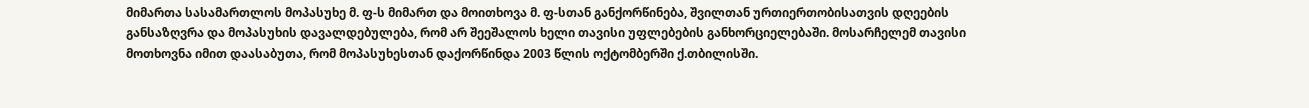მიმართა სასამართლოს მოპასუხე მ. ფ-ს მიმართ და მოითხოვა მ. ფ-სთან განქორწინება, შვილთან ურთიერთობისათვის დღეების განსაზღვრა და მოპასუხის დავალდებულება, რომ არ შეეშალოს ხელი თავისი უფლებების განხორციელებაში. მოსარჩელემ თავისი მოთხოვნა იმით დაასაბუთა, რომ მოპასუხესთან დაქორწინდა 2003 წლის ოქტომბერში ქ.თბილისში.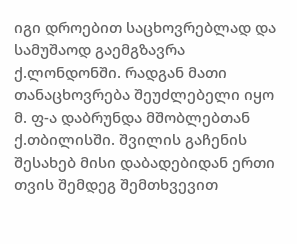იგი დროებით საცხოვრებლად და სამუშაოდ გაემგზავრა ქ.ლონდონში. რადგან მათი თანაცხოვრება შეუძლებელი იყო მ. ფ-ა დაბრუნდა მშობლებთან ქ.თბილისში. შვილის გაჩენის შესახებ მისი დაბადებიდან ერთი თვის შემდეგ შემთხვევით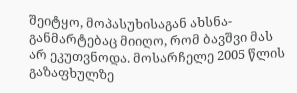შეიტყო, მოპასუხისაგან ახსნა-განმარტებაც მიიღო, რომ ბავშვი მას არ ეკუთვნოდა. მოსარჩელე 2005 წლის გაზაფხულზე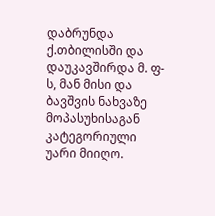დაბრუნდა ქ.თბილისში და დაუკავშირდა მ. ფ-ს, მან მისი და ბავშვის ნახვაზე მოპასუხისაგან კატეგორიული უარი მიიღო.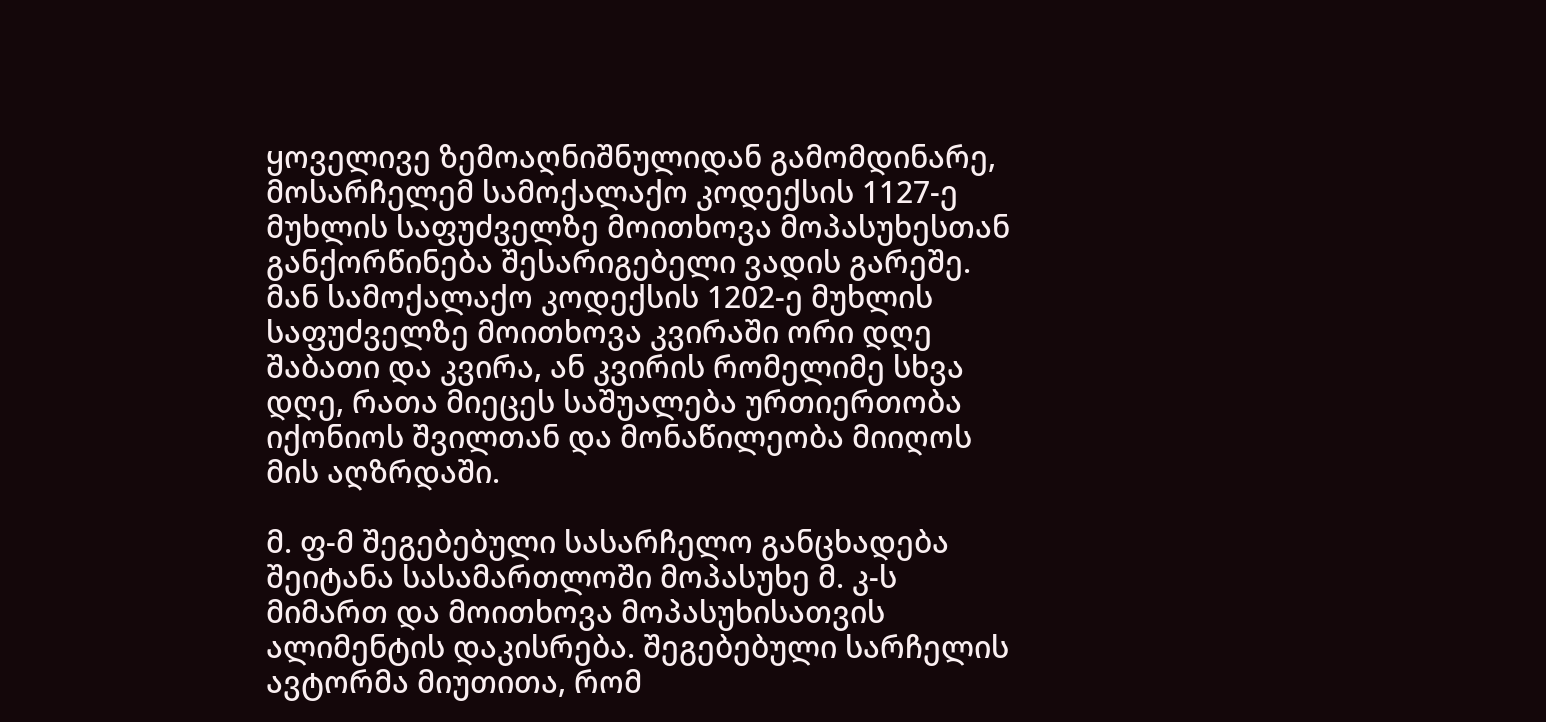ყოველივე ზემოაღნიშნულიდან გამომდინარე, მოსარჩელემ სამოქალაქო კოდექსის 1127-ე მუხლის საფუძველზე მოითხოვა მოპასუხესთან განქორწინება შესარიგებელი ვადის გარეშე. მან სამოქალაქო კოდექსის 1202-ე მუხლის საფუძველზე მოითხოვა კვირაში ორი დღე შაბათი და კვირა, ან კვირის რომელიმე სხვა დღე, რათა მიეცეს საშუალება ურთიერთობა იქონიოს შვილთან და მონაწილეობა მიიღოს მის აღზრდაში.

მ. ფ-მ შეგებებული სასარჩელო განცხადება შეიტანა სასამართლოში მოპასუხე მ. კ-ს მიმართ და მოითხოვა მოპასუხისათვის ალიმენტის დაკისრება. შეგებებული სარჩელის ავტორმა მიუთითა, რომ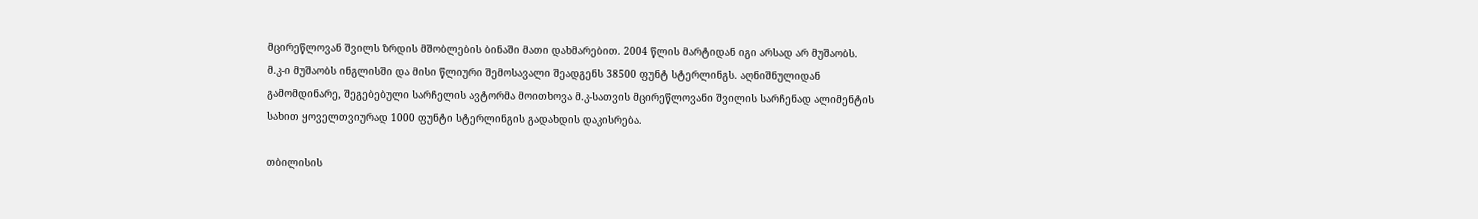მცირეწლოვან შვილს ზრდის მშობლების ბინაში მათი დახმარებით. 2004 წლის მარტიდან იგი არსად არ მუშაობს. მ.კ-ი მუშაობს ინგლისში და მისი წლიური შემოსავალი შეადგენს 38500 ფუნტ სტერლინგს. აღნიშნულიდან გამომდინარე, შეგებებული სარჩელის ავტორმა მოითხოვა მ.კ-სათვის მცირეწლოვანი შვილის სარჩენად ალიმენტის სახით ყოველთვიურად 1000 ფუნტი სტერლინგის გადახდის დაკისრება.

თბილისის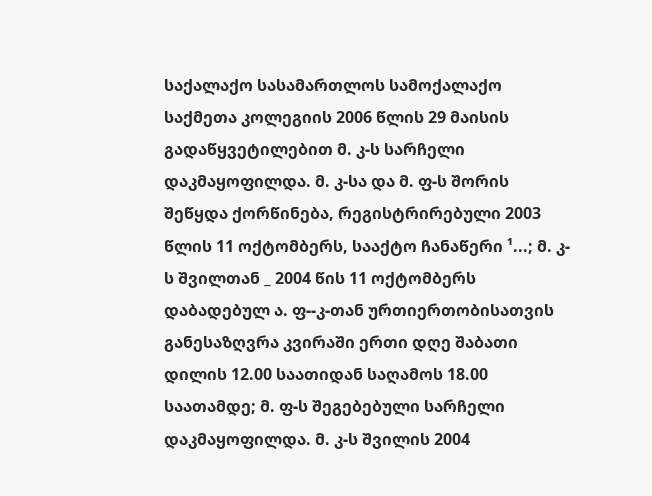საქალაქო სასამართლოს სამოქალაქო საქმეთა კოლეგიის 2006 წლის 29 მაისის გადაწყვეტილებით მ. კ-ს სარჩელი დაკმაყოფილდა. მ. კ-სა და მ. ფ-ს შორის შეწყდა ქორწინება, რეგისტრირებული 2003 წლის 11 ოქტომბერს, სააქტო ჩანაწერი ¹...; მ. კ-ს შვილთან _ 2004 წის 11 ოქტომბერს დაბადებულ ა. ფ--კ-თან ურთიერთობისათვის განესაზღვრა კვირაში ერთი დღე შაბათი დილის 12.00 საათიდან საღამოს 18.00 საათამდე; მ. ფ-ს შეგებებული სარჩელი დაკმაყოფილდა. მ. კ-ს შვილის 2004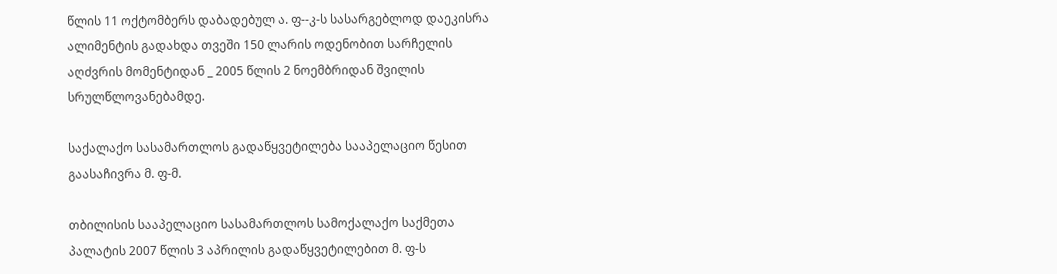წლის 11 ოქტომბერს დაბადებულ ა. ფ--კ-ს სასარგებლოდ დაეკისრა ალიმენტის გადახდა თვეში 150 ლარის ოდენობით სარჩელის აღძვრის მომენტიდან _ 2005 წლის 2 ნოემბრიდან შვილის სრულწლოვანებამდე.

საქალაქო სასამართლოს გადაწყვეტილება სააპელაციო წესით გაასაჩივრა მ. ფ-მ.

თბილისის სააპელაციო სასამართლოს სამოქალაქო საქმეთა პალატის 2007 წლის 3 აპრილის გადაწყვეტილებით მ. ფ-ს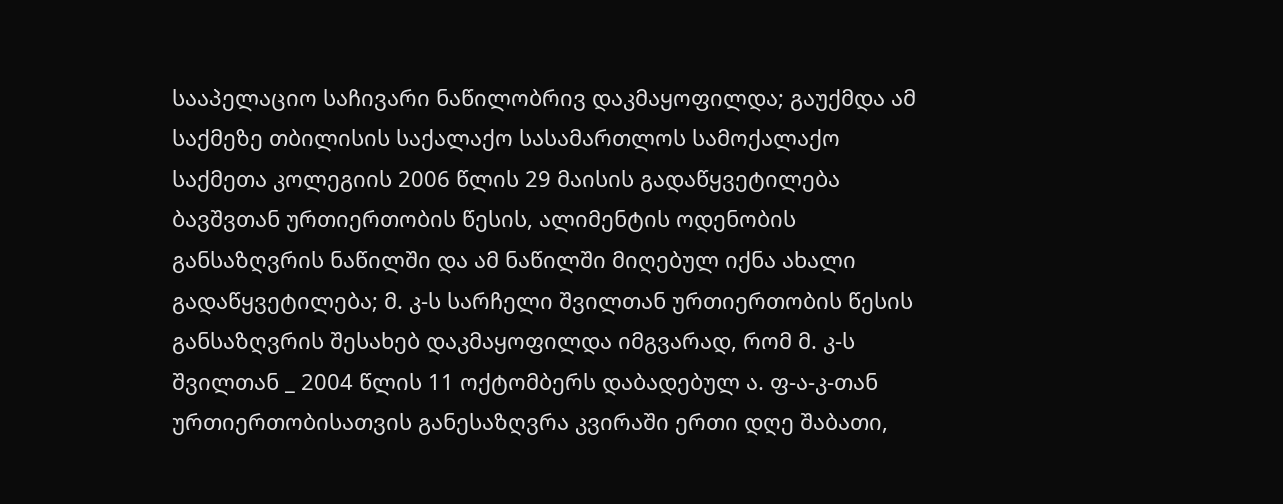სააპელაციო საჩივარი ნაწილობრივ დაკმაყოფილდა; გაუქმდა ამ საქმეზე თბილისის საქალაქო სასამართლოს სამოქალაქო საქმეთა კოლეგიის 2006 წლის 29 მაისის გადაწყვეტილება ბავშვთან ურთიერთობის წესის, ალიმენტის ოდენობის განსაზღვრის ნაწილში და ამ ნაწილში მიღებულ იქნა ახალი გადაწყვეტილება; მ. კ-ს სარჩელი შვილთან ურთიერთობის წესის განსაზღვრის შესახებ დაკმაყოფილდა იმგვარად, რომ მ. კ-ს შვილთან _ 2004 წლის 11 ოქტომბერს დაბადებულ ა. ფ-ა-კ-თან ურთიერთობისათვის განესაზღვრა კვირაში ერთი დღე შაბათი,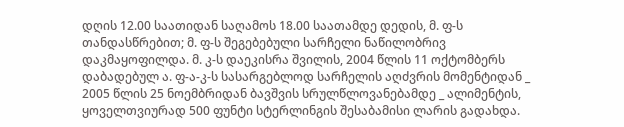დღის 12.00 საათიდან საღამოს 18.00 საათამდე დედის, მ. ფ-ს თანდასწრებით; მ. ფ-ს შეგებებული სარჩელი ნაწილობრივ დაკმაყოფილდა. მ. კ-ს დაეკისრა შვილის, 2004 წლის 11 ოქტომბერს დაბადებულ ა. ფ-ა-კ-ს სასარგებლოდ სარჩელის აღძვრის მომენტიდან _ 2005 წლის 25 ნოემბრიდან ბავშვის სრულწლოვანებამდე _ ალიმენტის, ყოველთვიურად 500 ფუნტი სტერლინგის შესაბამისი ლარის გადახდა.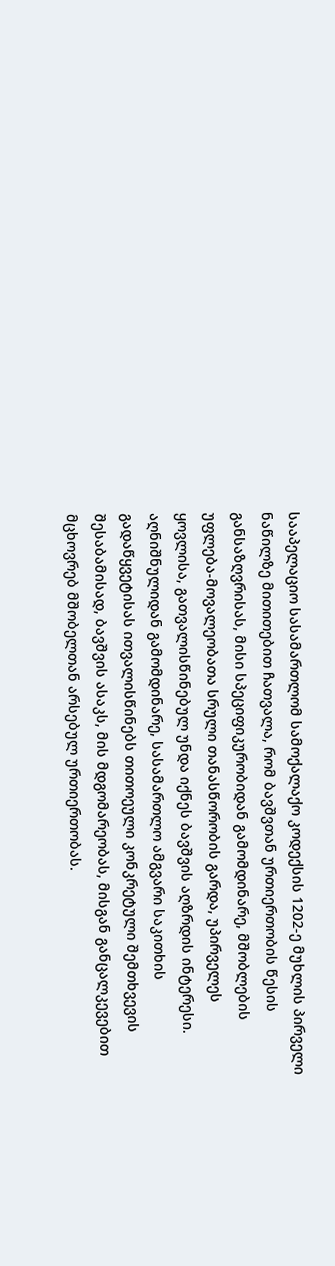სააპელაციო სასამართლომ სამოქალაქო კოდექსის 1202-ე მუხლის პირველი ნაწილზე მითითებით ჩათვალა, რომ ბავშვთან ურთიერთობის წესის განსაზღვრისას, მისი სპეციფიკურობიდან გამომდინარე, მშობლების უფლება-მოვალეობათა სრული თანასწორობის გარდა, უპირველეს ყოვლისა, გათვალისწინებულ უნდა იქნეს ბავშვის აღზრდის ინტერესი. აღნიშნულიდან გამომდინარე, სასამართლო ამგვარი საკითხის გადაწყვეტისას ითვალისწინებს თითოეული კონკრეტული შემთხვევის შესაბამისად, ბავშვის ასაკს, მის მდგომარეობას, მისგან განცალკევებით მცხოვრებ მშობელთან არსებულ ურთიერთობას.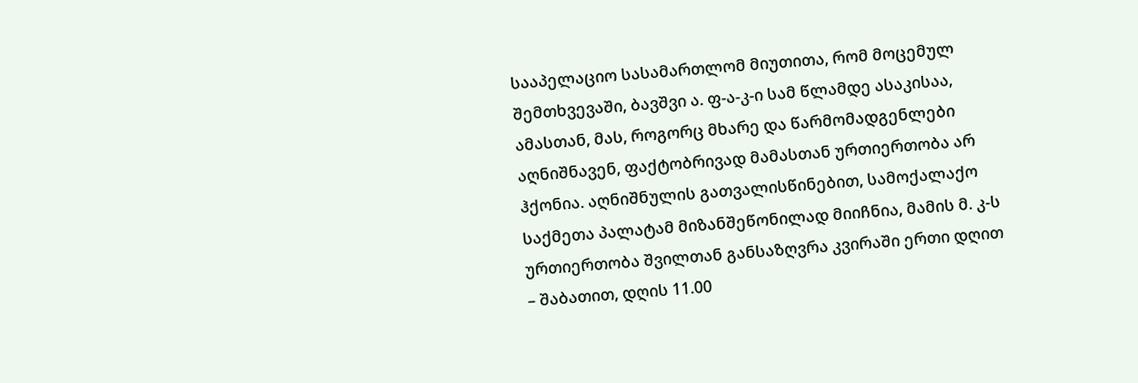სააპელაციო სასამართლომ მიუთითა, რომ მოცემულ შემთხვევაში, ბავშვი ა. ფ-ა-კ-ი სამ წლამდე ასაკისაა, ამასთან, მას, როგორც მხარე და წარმომადგენლები აღნიშნავენ, ფაქტობრივად მამასთან ურთიერთობა არ ჰქონია. აღნიშნულის გათვალისწინებით, სამოქალაქო საქმეთა პალატამ მიზანშეწონილად მიიჩნია, მამის მ. კ-ს ურთიერთობა შვილთან განსაზღვრა კვირაში ერთი დღით – შაბათით, დღის 11.00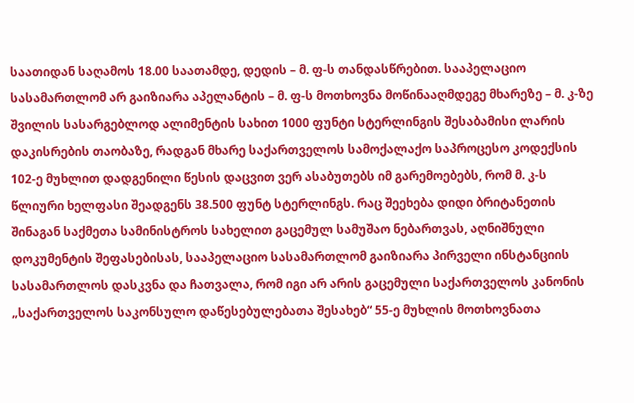საათიდან საღამოს 18.00 საათამდე, დედის – მ. ფ-ს თანდასწრებით. სააპელაციო სასამართლომ არ გაიზიარა აპელანტის – მ. ფ-ს მოთხოვნა მოწინააღმდეგე მხარეზე – მ. კ-ზე შვილის სასარგებლოდ ალიმენტის სახით 1000 ფუნტი სტერლინგის შესაბამისი ლარის დაკისრების თაობაზე, რადგან მხარე საქართველოს სამოქალაქო საპროცესო კოდექსის 102-ე მუხლით დადგენილი წესის დაცვით ვერ ასაბუთებს იმ გარემოებებს, რომ მ. კ-ს წლიური ხელფასი შეადგენს 38.500 ფუნტ სტერლინგს. რაც შეეხება დიდი ბრიტანეთის შინაგან საქმეთა სამინისტროს სახელით გაცემულ სამუშაო ნებართვას, აღნიშნული დოკუმენტის შეფასებისას, სააპელაციო სასამართლომ გაიზიარა პირველი ინსტანციის სასამართლოს დასკვნა და ჩათვალა, რომ იგი არ არის გაცემული საქართველოს კანონის „საქართველოს საკონსულო დაწესებულებათა შესახებ“ 55-ე მუხლის მოთხოვნათა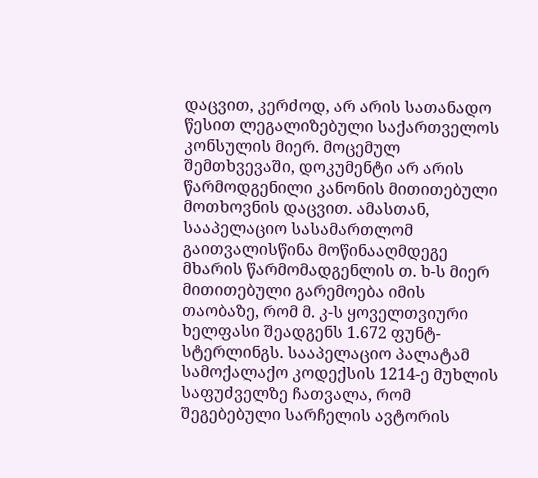დაცვით, კერძოდ, არ არის სათანადო წესით ლეგალიზებული საქართველოს კონსულის მიერ. მოცემულ შემთხვევაში, დოკუმენტი არ არის წარმოდგენილი კანონის მითითებული მოთხოვნის დაცვით. ამასთან, სააპელაციო სასამართლომ გაითვალისწინა მოწინააღმდეგე მხარის წარმომადგენლის თ. ხ-ს მიერ მითითებული გარემოება იმის თაობაზე, რომ მ. კ-ს ყოველთვიური ხელფასი შეადგენს 1.672 ფუნტ-სტერლინგს. სააპელაციო პალატამ სამოქალაქო კოდექსის 1214-ე მუხლის საფუძველზე ჩათვალა, რომ შეგებებული სარჩელის ავტორის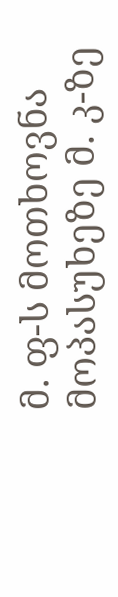მ. ფ-ს მოთხოვნა მოპასუხეზე მ. კ-ზე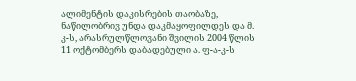ალიმენტის დაკისრების თაობაზე, ნაწილობრივ უნდა დაკმაყოფილდეს და მ. კ-ს, არასრულწლოვანი შვილის 2004 წლის 11 ოქტომბერს დაბადებული ა. ფ-ა-კ-ს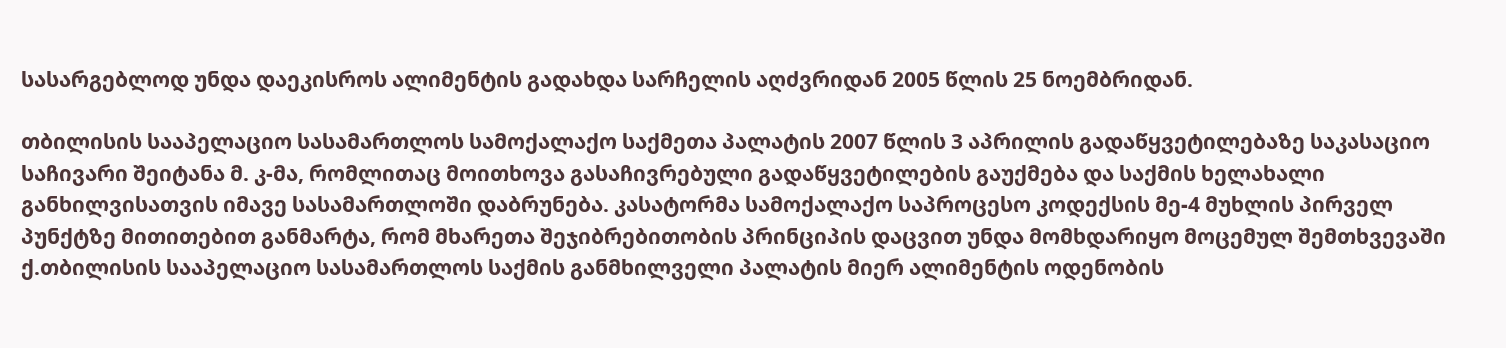სასარგებლოდ უნდა დაეკისროს ალიმენტის გადახდა სარჩელის აღძვრიდან 2005 წლის 25 ნოემბრიდან.

თბილისის სააპელაციო სასამართლოს სამოქალაქო საქმეთა პალატის 2007 წლის 3 აპრილის გადაწყვეტილებაზე საკასაციო საჩივარი შეიტანა მ. კ-მა, რომლითაც მოითხოვა გასაჩივრებული გადაწყვეტილების გაუქმება და საქმის ხელახალი განხილვისათვის იმავე სასამართლოში დაბრუნება. კასატორმა სამოქალაქო საპროცესო კოდექსის მე-4 მუხლის პირველ პუნქტზე მითითებით განმარტა, რომ მხარეთა შეჯიბრებითობის პრინციპის დაცვით უნდა მომხდარიყო მოცემულ შემთხვევაში ქ.თბილისის სააპელაციო სასამართლოს საქმის განმხილველი პალატის მიერ ალიმენტის ოდენობის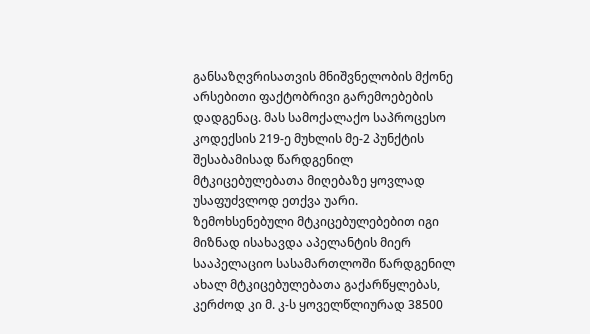განსაზღვრისათვის მნიშვნელობის მქონე არსებითი ფაქტობრივი გარემოებების დადგენაც. მას სამოქალაქო საპროცესო კოდექსის 219-ე მუხლის მე-2 პუნქტის შესაბამისად წარდგენილ მტკიცებულებათა მიღებაზე ყოვლად უსაფუძვლოდ ეთქვა უარი. ზემოხსენებული მტკიცებულებებით იგი მიზნად ისახავდა აპელანტის მიერ სააპელაციო სასამართლოში წარდგენილ ახალ მტკიცებულებათა გაქარწყლებას, კერძოდ კი მ. კ-ს ყოველწლიურად 38500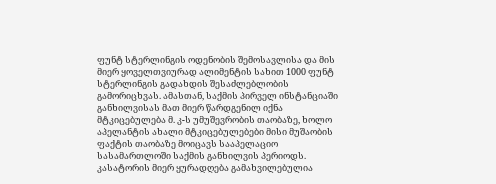ფუნტ სტერლინგის ოდენობის შემოსავლისა და მის მიერ ყოველთვიურად ალიმენტის სახით 1000 ფუნტ სტერლინგის გადახდის შესაძლებლობის გამორიცხვას. ამასთან, საქმის პირველ ინსტანციაში განხილვისას მათ მიერ წარდგენილ იქნა მტკიცებულება მ. კ-ს უმუშევრობის თაობაზე, ხოლო აპელანტის ახალი მტკიცებულებები მისი მუშაობის ფაქტის თაობაზე მოიცავს სააპელაციო სასამართლოში საქმის განხილვის პერიოდს. კასატორის მიერ ყურადღება გამახვილებულია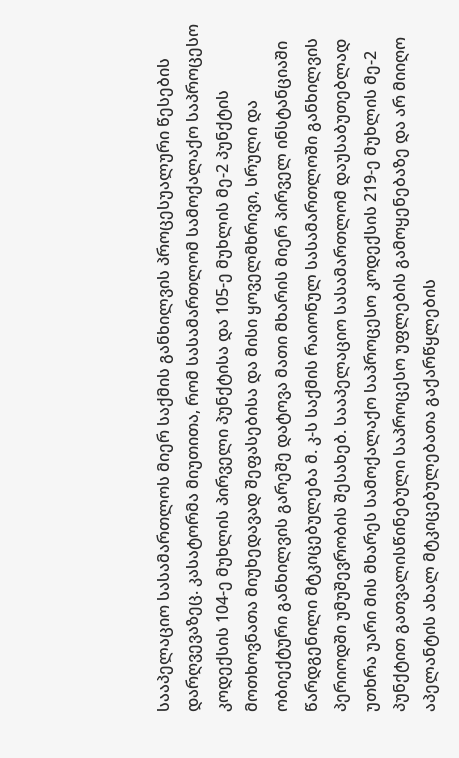სააპელაციო სასამართლოს მიერ საქმის განხილვის პროცესუალური წესების დარღვევაზეც. კასატორმა მიუთითა, რომ სასამართლომ სამოქალაქო საპროცესო კოდექსის 104-ე მუხლის პირველი პუნქტისა და 105-ე მუხლის მე-2 პუნქტის მოთხოვნათა მიუხედავად შეფასებისა და მისი ყოველმხრივი, სრული და ობიექტური განხილვის გარეშე დატოვა მათი მხარის მიერ პირველ ინსტანციაში წარდგენილი მტკიცებულება მ. კ-ს საქმის რაიონულ სასამართლოში განხილვის პერიოდში უმუშევრობის შესახებ. სააპელაციო სასამართლომ დაუსაბუთებლად უთხრა უარი მის მხარეს სამოქალაქო საპროცესო კოდექსის 219-ე მუხლის მე-2 პუნქტით გათვალისწინებული საპროცესო უფლების გამოყენებაზე და არ მიიღო აპელანტის ახალ მტკიცებულებათა გაქარწყლების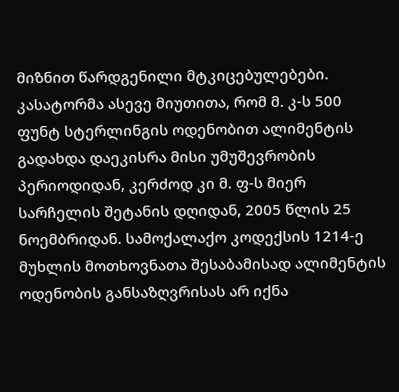მიზნით წარდგენილი მტკიცებულებები. კასატორმა ასევე მიუთითა, რომ მ. კ-ს 500 ფუნტ სტერლინგის ოდენობით ალიმენტის გადახდა დაეკისრა მისი უმუშევრობის პერიოდიდან, კერძოდ კი მ. ფ-ს მიერ სარჩელის შეტანის დღიდან, 2005 წლის 25 ნოემბრიდან. სამოქალაქო კოდექსის 1214-ე მუხლის მოთხოვნათა შესაბამისად ალიმენტის ოდენობის განსაზღვრისას არ იქნა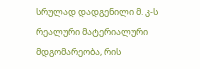სრულად დადგენილი მ. კ-ს რეალური მატერიალური მდგომარეობა, რის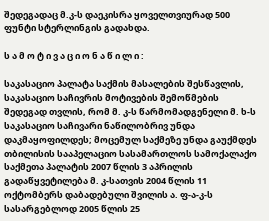შედეგადაც მ.კ-ს დაეკისრა ყოველთვიურად 500 ფუნტი სტერლინგის გადახდა.

ს ა მ ო ტ ი ვ ა ც ი ო ნ ა წ ი ლ ი :

საკასაციო პალატა საქმის მასალების შესწავლის, საკასაციო საჩივრის მოტივების შემოწმების შედეგად თვლის, რომ მ. კ-ს წარმომადგენელი მ. ხ-ს საკასაციო საჩივარი ნაწილობრივ უნდა დაკმაყოფილდეს; მოცემულ საქმეზე უნდა გაუქმდეს თბილისის სააპელაციო სასამართლოს სამოქალაქო საქმეთა პალატის 2007 წლის 3 აპრილის გადაწყვეტილება მ. კ-სათვის 2004 წლის 11 ოქტომბერს დაბადებული შვილის ა. ფ-ა-კ-ს სასარგებლოდ 2005 წლის 25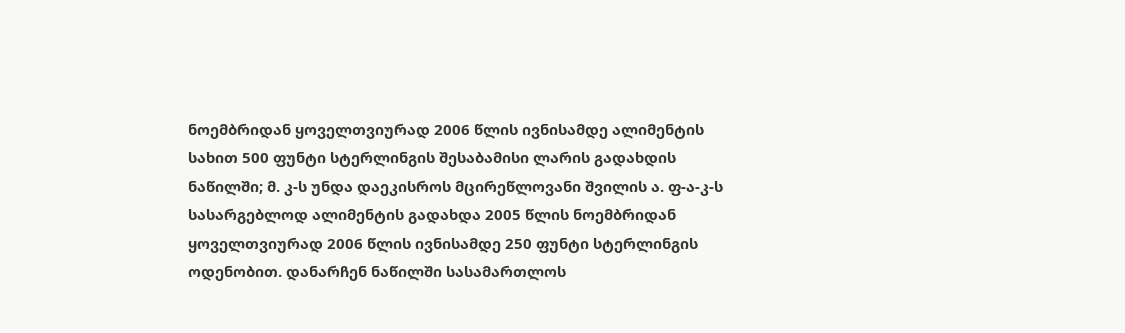ნოემბრიდან ყოველთვიურად 2006 წლის ივნისამდე ალიმენტის სახით 500 ფუნტი სტერლინგის შესაბამისი ლარის გადახდის ნაწილში; მ. კ-ს უნდა დაეკისროს მცირეწლოვანი შვილის ა. ფ-ა-კ-ს სასარგებლოდ ალიმენტის გადახდა 2005 წლის ნოემბრიდან ყოველთვიურად 2006 წლის ივნისამდე 250 ფუნტი სტერლინგის ოდენობით. დანარჩენ ნაწილში სასამართლოს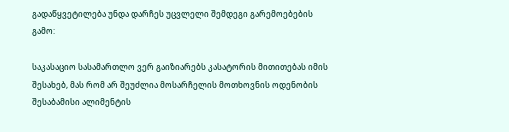გადაწყვეტილება უნდა დარჩეს უცვლელი შემდეგი გარემოებების გამო:

საკასაციო სასამართლო ვერ გაიზიარებს კასატორის მითითებას იმის შესახებ, მას რომ არ შეუძლია მოსარჩელის მოთხოვნის ოდენობის შესაბამისი ალიმენტის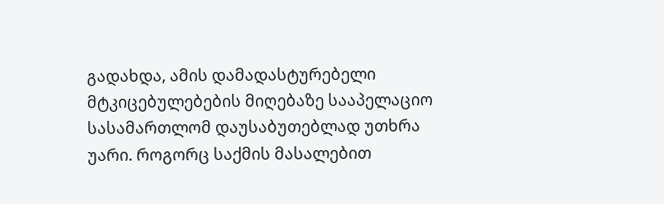გადახდა, ამის დამადასტურებელი მტკიცებულებების მიღებაზე სააპელაციო სასამართლომ დაუსაბუთებლად უთხრა უარი. როგორც საქმის მასალებით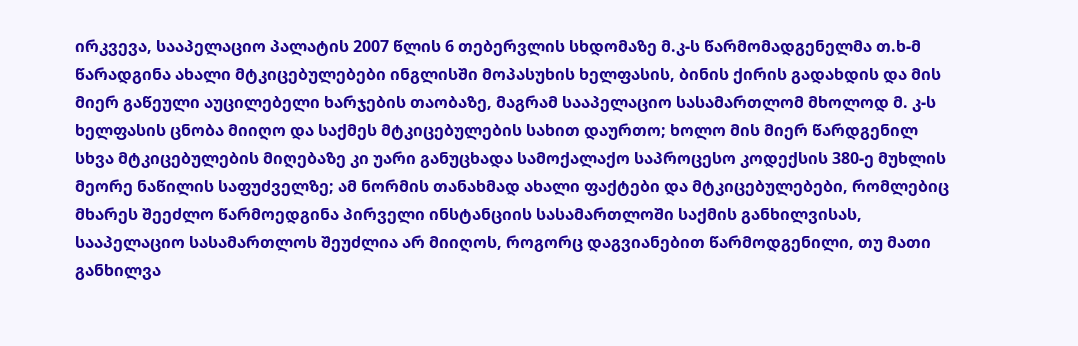ირკვევა, სააპელაციო პალატის 2007 წლის 6 თებერვლის სხდომაზე მ.კ-ს წარმომადგენელმა თ.ხ-მ წარადგინა ახალი მტკიცებულებები ინგლისში მოპასუხის ხელფასის, ბინის ქირის გადახდის და მის მიერ გაწეული აუცილებელი ხარჯების თაობაზე, მაგრამ სააპელაციო სასამართლომ მხოლოდ მ. კ-ს ხელფასის ცნობა მიიღო და საქმეს მტკიცებულების სახით დაურთო; ხოლო მის მიერ წარდგენილ სხვა მტკიცებულების მიღებაზე კი უარი განუცხადა სამოქალაქო საპროცესო კოდექსის 380-ე მუხლის მეორე ნაწილის საფუძველზე; ამ ნორმის თანახმად ახალი ფაქტები და მტკიცებულებები, რომლებიც მხარეს შეეძლო წარმოედგინა პირველი ინსტანციის სასამართლოში საქმის განხილვისას, სააპელაციო სასამართლოს შეუძლია არ მიიღოს, როგორც დაგვიანებით წარმოდგენილი, თუ მათი განხილვა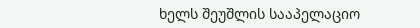ხელს შეუშლის სააპელაციო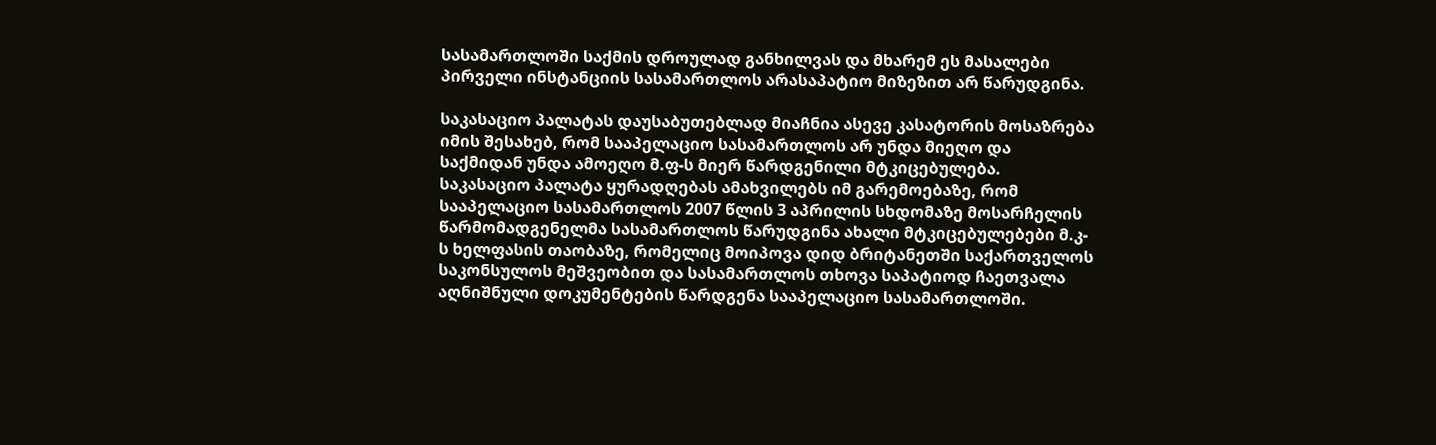სასამართლოში საქმის დროულად განხილვას და მხარემ ეს მასალები პირველი ინსტანციის სასამართლოს არასაპატიო მიზეზით არ წარუდგინა.

საკასაციო პალატას დაუსაბუთებლად მიაჩნია ასევე კასატორის მოსაზრება იმის შესახებ, რომ სააპელაციო სასამართლოს არ უნდა მიეღო და საქმიდან უნდა ამოეღო მ.ფ-ს მიერ წარდგენილი მტკიცებულება. საკასაციო პალატა ყურადღებას ამახვილებს იმ გარემოებაზე, რომ სააპელაციო სასამართლოს 2007 წლის 3 აპრილის სხდომაზე მოსარჩელის წარმომადგენელმა სასამართლოს წარუდგინა ახალი მტკიცებულებები მ.კ-ს ხელფასის თაობაზე, რომელიც მოიპოვა დიდ ბრიტანეთში საქართველოს საკონსულოს მეშვეობით და სასამართლოს თხოვა საპატიოდ ჩაეთვალა აღნიშნული დოკუმენტების წარდგენა სააპელაციო სასამართლოში.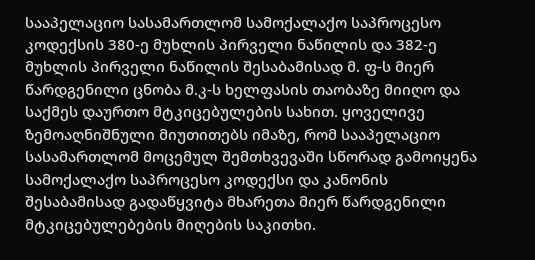სააპელაციო სასამართლომ სამოქალაქო საპროცესო კოდექსის 380-ე მუხლის პირველი ნაწილის და 382-ე მუხლის პირველი ნაწილის შესაბამისად მ. ფ-ს მიერ წარდგენილი ცნობა მ.კ-ს ხელფასის თაობაზე მიიღო და საქმეს დაურთო მტკიცებულების სახით. ყოველივე ზემოაღნიშნული მიუთითებს იმაზე, რომ სააპელაციო სასამართლომ მოცემულ შემთხვევაში სწორად გამოიყენა სამოქალაქო საპროცესო კოდექსი და კანონის შესაბამისად გადაწყვიტა მხარეთა მიერ წარდგენილი მტკიცებულებების მიღების საკითხი.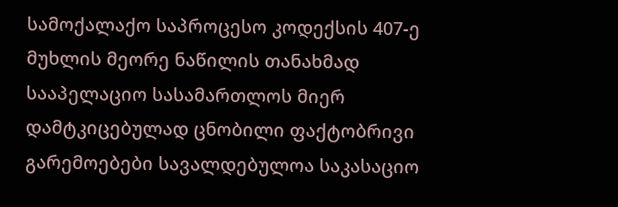სამოქალაქო საპროცესო კოდექსის 407-ე მუხლის მეორე ნაწილის თანახმად სააპელაციო სასამართლოს მიერ დამტკიცებულად ცნობილი ფაქტობრივი გარემოებები სავალდებულოა საკასაციო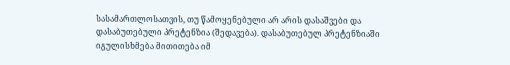სასამართლოსათვის, თუ წამოყენებული არ არის დასაშვები და დასაბუთებული პრეტენზია (შედავება). დასაბუთებულ პრეტენზიაში იგულისხმება მითითება იმ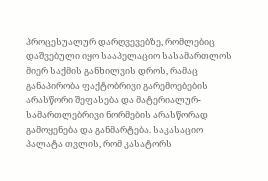პროცესუალურ დარღვევებზე, რომლებიც დაშვებული იყო სააპელაციო სასამართლოს მიერ საქმის განხილვის დროს, რამაც განაპირობა ფაქტობრივი გარემოებების არასწორი შეფასება და მატერიალურ-სამართლებრივი ნორმების არასწორად გამოყენება და განმარტება. საკასაციო პალატა თვლის, რომ კასატორს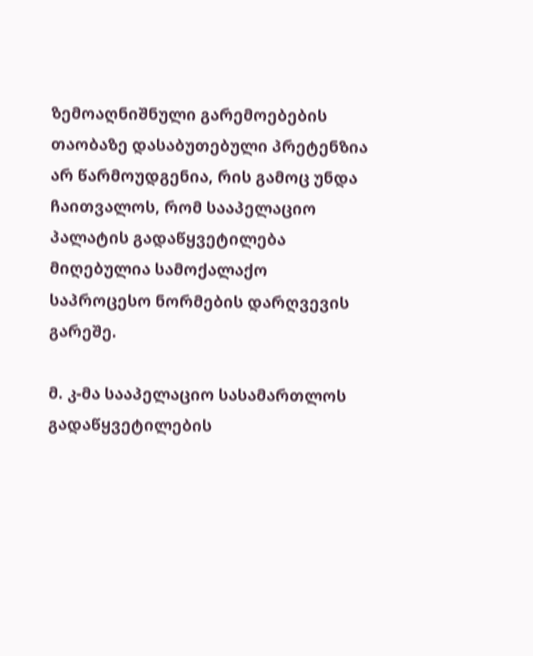ზემოაღნიშნული გარემოებების თაობაზე დასაბუთებული პრეტენზია არ წარმოუდგენია, რის გამოც უნდა ჩაითვალოს, რომ სააპელაციო პალატის გადაწყვეტილება მიღებულია სამოქალაქო საპროცესო ნორმების დარღვევის გარეშე.

მ. კ-მა სააპელაციო სასამართლოს გადაწყვეტილების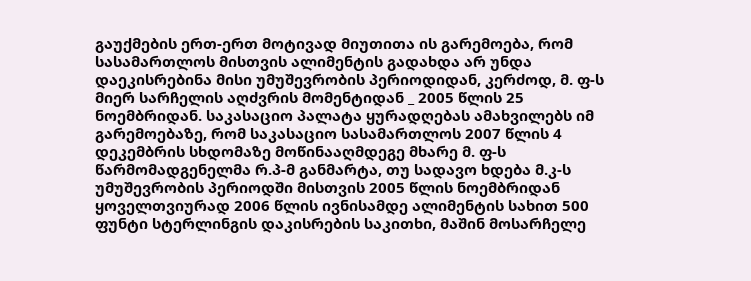გაუქმების ერთ-ერთ მოტივად მიუთითა ის გარემოება, რომ სასამართლოს მისთვის ალიმენტის გადახდა არ უნდა დაეკისრებინა მისი უმუშევრობის პერიოდიდან, კერძოდ, მ. ფ-ს მიერ სარჩელის აღძვრის მომენტიდან _ 2005 წლის 25 ნოემბრიდან. საკასაციო პალატა ყურადღებას ამახვილებს იმ გარემოებაზე, რომ საკასაციო სასამართლოს 2007 წლის 4 დეკემბრის სხდომაზე მოწინააღმდეგე მხარე მ. ფ-ს წარმომადგენელმა რ.პ-მ განმარტა, თუ სადავო ხდება მ.კ-ს უმუშევრობის პერიოდში მისთვის 2005 წლის ნოემბრიდან ყოველთვიურად 2006 წლის ივნისამდე ალიმენტის სახით 500 ფუნტი სტერლინგის დაკისრების საკითხი, მაშინ მოსარჩელე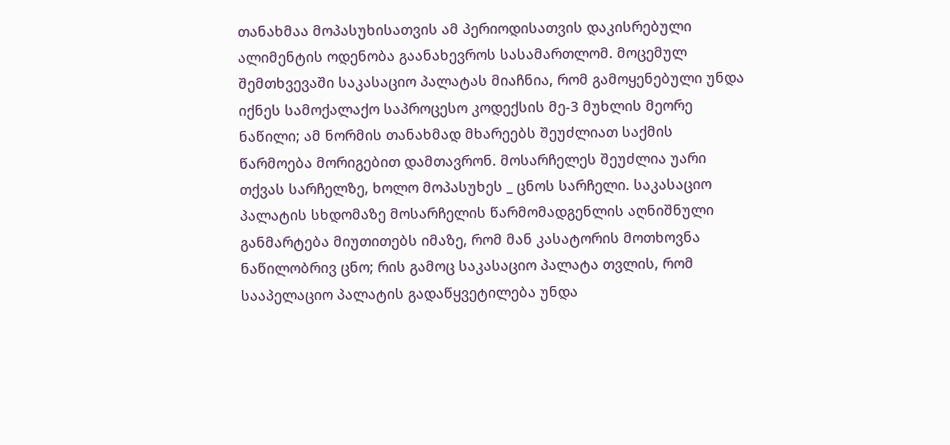თანახმაა მოპასუხისათვის ამ პერიოდისათვის დაკისრებული ალიმენტის ოდენობა გაანახევროს სასამართლომ. მოცემულ შემთხვევაში საკასაციო პალატას მიაჩნია, რომ გამოყენებული უნდა იქნეს სამოქალაქო საპროცესო კოდექსის მე-3 მუხლის მეორე ნაწილი; ამ ნორმის თანახმად მხარეებს შეუძლიათ საქმის წარმოება მორიგებით დამთავრონ. მოსარჩელეს შეუძლია უარი თქვას სარჩელზე, ხოლო მოპასუხეს _ ცნოს სარჩელი. საკასაციო პალატის სხდომაზე მოსარჩელის წარმომადგენლის აღნიშნული განმარტება მიუთითებს იმაზე, რომ მან კასატორის მოთხოვნა ნაწილობრივ ცნო; რის გამოც საკასაციო პალატა თვლის, რომ სააპელაციო პალატის გადაწყვეტილება უნდა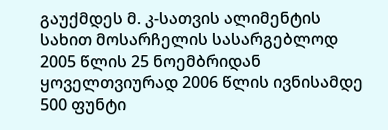გაუქმდეს მ. კ-სათვის ალიმენტის სახით მოსარჩელის სასარგებლოდ 2005 წლის 25 ნოემბრიდან ყოველთვიურად 2006 წლის ივნისამდე 500 ფუნტი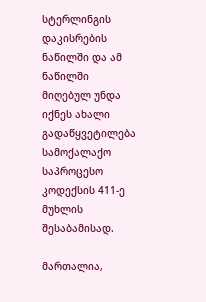სტერლინგის დაკისრების ნაწილში და ამ ნაწილში მიღებულ უნდა იქნეს ახალი გადაწყვეტილება სამოქალაქო საპროცესო კოდექსის 411-ე მუხლის შესაბამისად.

მართალია,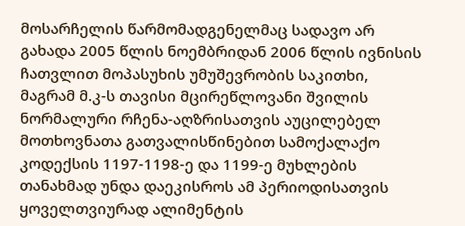მოსარჩელის წარმომადგენელმაც სადავო არ გახადა 2005 წლის ნოემბრიდან 2006 წლის ივნისის ჩათვლით მოპასუხის უმუშევრობის საკითხი, მაგრამ მ.კ-ს თავისი მცირეწლოვანი შვილის ნორმალური რჩენა-აღზრისათვის აუცილებელ მოთხოვნათა გათვალისწინებით სამოქალაქო კოდექსის 1197-1198-ე და 1199-ე მუხლების თანახმად უნდა დაეკისროს ამ პერიოდისათვის ყოველთვიურად ალიმენტის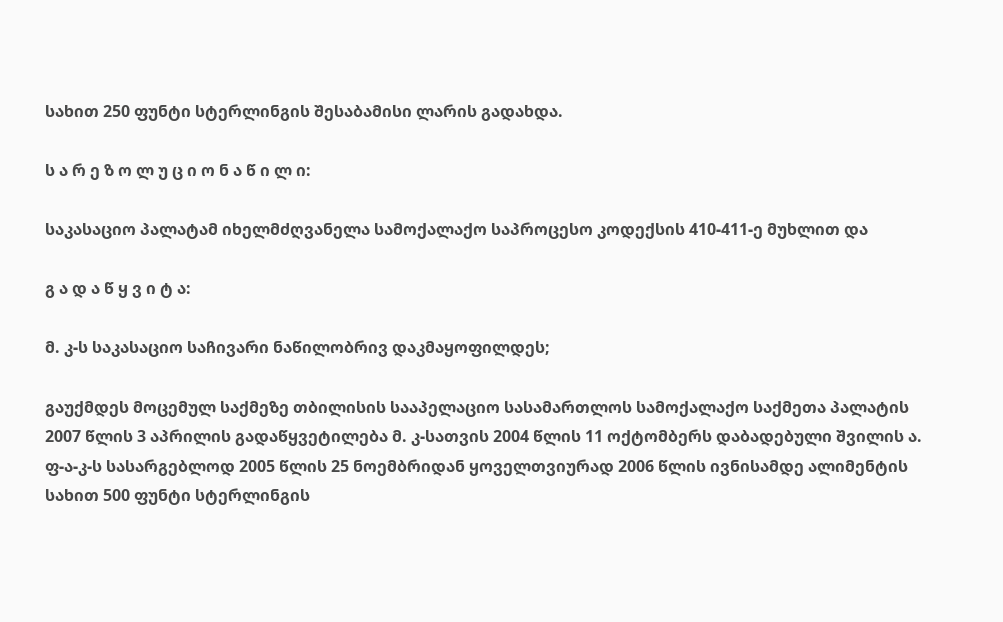სახით 250 ფუნტი სტერლინგის შესაბამისი ლარის გადახდა.

ს ა რ ე ზ ო ლ უ ც ი ო ნ ა წ ი ლ ი:

საკასაციო პალატამ იხელმძღვანელა სამოქალაქო საპროცესო კოდექსის 410-411-ე მუხლით და

გ ა დ ა წ ყ ვ ი ტ ა:

მ. კ-ს საკასაციო საჩივარი ნაწილობრივ დაკმაყოფილდეს;

გაუქმდეს მოცემულ საქმეზე თბილისის სააპელაციო სასამართლოს სამოქალაქო საქმეთა პალატის 2007 წლის 3 აპრილის გადაწყვეტილება მ. კ-სათვის 2004 წლის 11 ოქტომბერს დაბადებული შვილის ა. ფ-ა-კ-ს სასარგებლოდ 2005 წლის 25 ნოემბრიდან ყოველთვიურად 2006 წლის ივნისამდე ალიმენტის სახით 500 ფუნტი სტერლინგის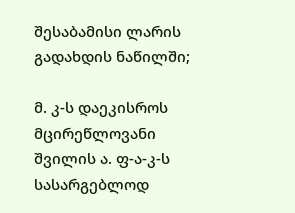შესაბამისი ლარის გადახდის ნაწილში;

მ. კ-ს დაეკისროს მცირეწლოვანი შვილის ა. ფ-ა-კ-ს სასარგებლოდ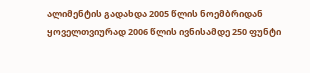ალიმენტის გადახდა 2005 წლის ნოემბრიდან ყოველთვიურად 2006 წლის ივნისამდე 250 ფუნტი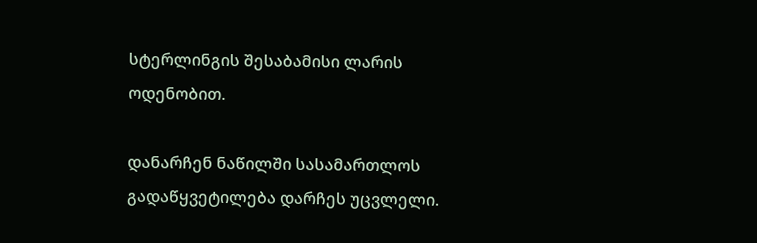სტერლინგის შესაბამისი ლარის ოდენობით.

დანარჩენ ნაწილში სასამართლოს გადაწყვეტილება დარჩეს უცვლელი.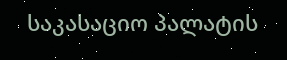საკასაციო პალატის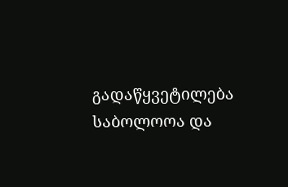გადაწყვეტილება საბოლოოა და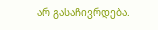არ გასაჩივრდება.